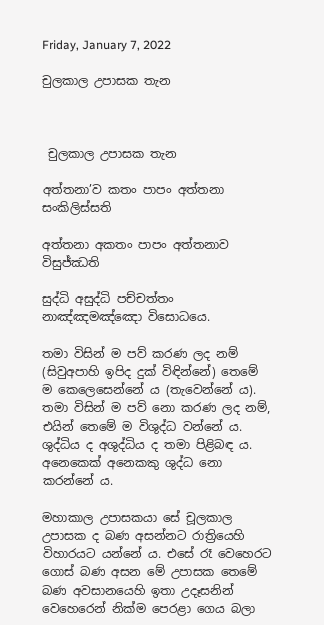Friday, January 7, 2022

චුලකාල උපාසක තැන



 චුලකාල උපාසක තැන

අත්තනා’ව කතං පාපං අත්තනා සංකිලිස්සති

අත්තනා අකතං පාපං අත්තනාව විසුජ්ඣති

සුද්ධි අසුද්ධි පච්චත්තං නාඤ්ඤමඤ්ඤො විසොධයෙ.

තමා විසින් ම පව් කරණ ලද නම් (සිවුඅපාහි ඉපිද දුක් විඳින්නේ) තෙමේ ම කෙලෙසෙන්නේ ය (තැවෙන්නේ ය). තමා විසින් ම පව් නො කරණ ලද නම්, එයින් තෙමේ ම විශුද්ධ වන්නේ ය. ශුද්ධිය ද අශුද්ධිය ද තමා පිළිබඳ ය. අනෙකෙක් අනෙකකු ශුද්ධ නො කරන්නේ ය.

මහාකාල උපාසකයා සේ චූලකාල උපාසක ද බණ අසන්නට රාත්‍රියෙහි විහාරයට යන්නේ ය. එසේ රෑ වෙහෙරට ගොස් බණ අසන මේ උපාසක තෙමේ බණ අවසානයෙහි ඉතා උදෑසනින් වෙහෙරෙන් නික්ම පෙරළා ගෙය බලා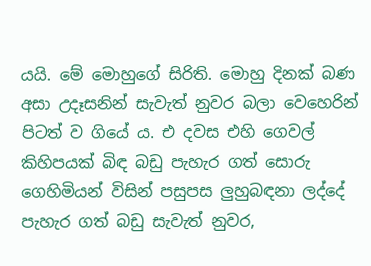යයි. මේ මොහුගේ සිරිති. මොහු දිනක් බණ අසා උදෑසනින් සැවැත් නුවර බලා වෙහෙරින් පිටත් ව ගියේ ය. එ දවස එහි ගෙවල් කිහිපයක් බිඳ බඩු පැහැර ගත් සොරු ගෙහිමියන් විසින් පසුපස ලුහුබඳනා ලද්දේ පැහැර ගත් බඩු සැවැත් නුවර,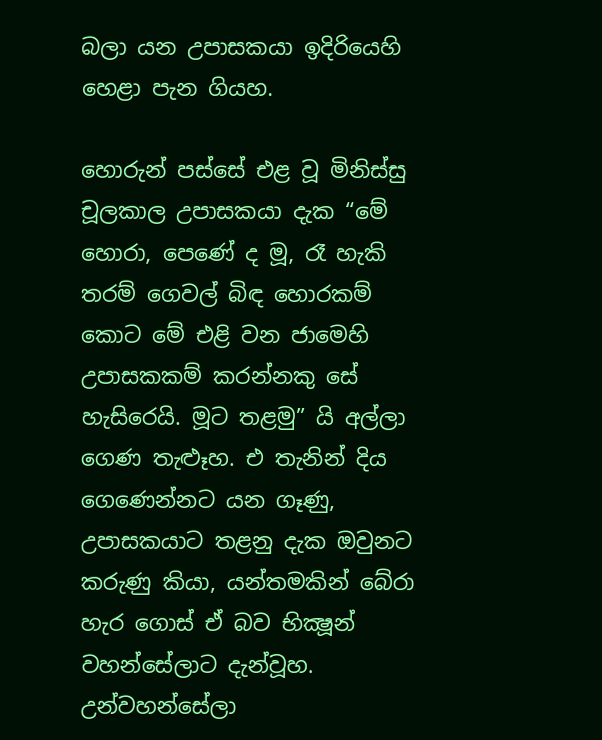බලා යන උපාසකයා ඉදිරියෙහි හෙළා පැන ගියහ.

හොරුන් පස්සේ එළ වූ මිනිස්සු චූලකාල උපාසකයා දැක “මේ හොරා, පෙණේ ද මූ, රෑ හැකි තරම් ගෙවල් බිඳ හොරකම් කොට මේ එළි වන ජාමෙහි උපාසකකම් කරන්නකු සේ හැසිරෙයි. මූට තළමු” යි අල්ලා ගෙණ තැළූහ. එ තැනින් දිය ගෙණෙන්නට යන ගෑණු, උපාසකයාට තළනු දැක ඔවුනට කරුණු කියා, යන්තමකින් බේරා හැර ගොස් ඒ බව භික්‍ෂූන් වහන්සේලාට දැන්වූහ. උන්වහන්සේලා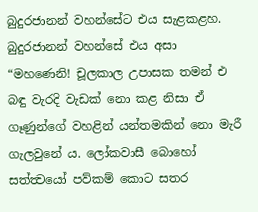බුදුරජානන් වහන්සේට එය සැළකළහ. බුදුරජානන් වහන්සේ එය අසා “මහණෙනි! චූලකාල උපාසක තමන් එ බඳු වැරදි වැඩක් නො කළ නිසා ඒ ගෑණුන්ගේ වහළින් යන්තමකින් නො මැරී ගැලවුනේ ය. ලෝකවාසී බොහෝ සත්ත්‍වයෝ පව්කම් කොට සතර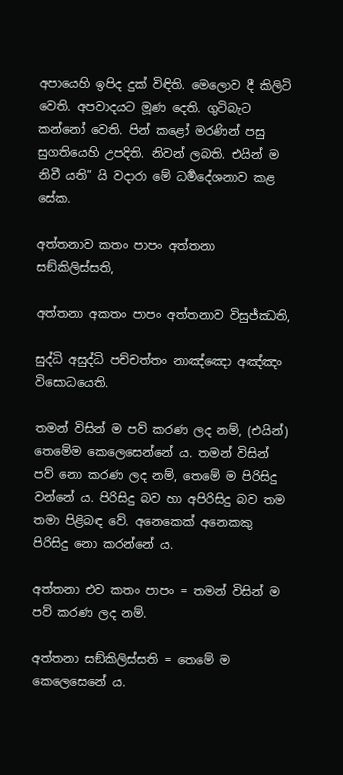අපායෙහි ඉපිද දුක් විඳිති. මෙලොව දී කිලිටි වෙති. අපවාදයට මූණ දෙති. ගුටිබැට කන්නෝ වෙති. පින් කළෝ මරණින් පසු සුගතියෙහි උපදිති. නිවන් ලබති. එයින් ම නිවී යති” යි වදාරා මේ ධර්‍මදේශනාව කළ සේක.

අත්තනාව කතං පාපං අත්තනා සඞ්කිලිස්සති,

අත්තනා අකතං පාපං අත්තනාව විසුජ්ඣති,

සුද්ධි අසුද්ධි පච්චත්තං නාඤ්ඤො අඤ්ඤං විසොධයෙති.

තමන් විසින් ම පව් කරණ ලද නම්, (එයින්) තෙමේම කෙලෙසෙන්නේ ය. තමන් විසින් පව් නො කරණ ලද නම්, තෙමේ ම පිරිසිදු වන්නේ ය. පිරිසිදු බව හා අපිරිසිදු බව තම තමා පිළිබඳ වේ. අනෙකෙක් අනෙකකු පිරිසිදු නො කරන්නේ ය.

අත්තනා එව කතං පාපං = තමන් විසින් ම පව් කරණ ලද නම්.

අත්තනා සඞ්කිලිස්සති = තෙමේ ම කෙලෙසෙනේ ය.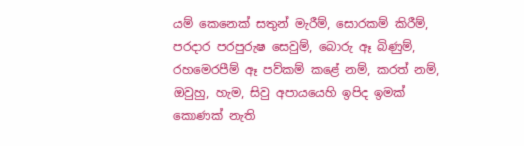යම් කෙනෙක් සතුන් මැරීම්, සොරකම් කිරීම්, පරදාර පරපුරුෂ සෙවුම්, බොරු ඈ බිණුම්, රහමෙරපීම් ඈ පව්කම් කළේ නම්, කරත් නම්, ඔවුහු, හැම, සිවු අපායයෙහි ඉපිද ඉමක් කොණක් නැති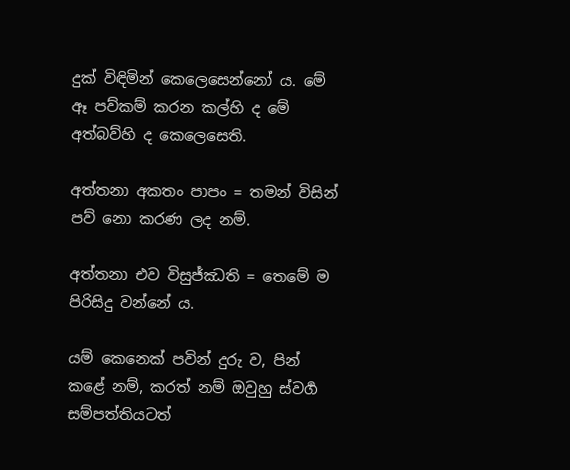දුක් විඳිමින් කෙලෙසෙන්නෝ ය. මේ ඈ පව්කම් කරන කල්හි ද මේ අත්බව්හි ද කෙලෙසෙති.

අත්තනා අකතං පාපං = තමන් විසින් පව් නො කරණ ලද නම්.

අත්තනා එව විසුජ්ඣති = තෙමේ ම පිරිසිදු වන්නේ ය.

යම් කෙනෙක් පවින් දුරු ව, පින් කළේ නම්, කරත් නම් ඔවුහු ස්වර්‍ග සම්පත්තියටත්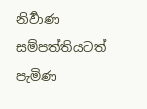නිර්‍වාණ සම්පත්තියටත් පැමිණ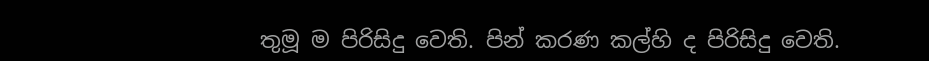තුමූ ම පිරිසිදු වෙති. පින් කරණ කල්හි ද පිරිසිදු වෙති.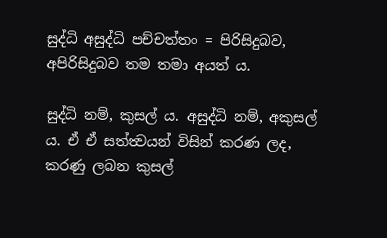සුද්ධි අසුද්ධි පච්චත්තං = පිරිසිදුබව, අපිරිසිදුබව තම තමා අයත් ය.

සුද්ධි නම්, කුසල් ය. අසුද්ධි නම්, අකුසල් ය. ඒ ඒ සත්ත්‍වයන් විසින් කරණ ලද, කරණු ලබන කුසල්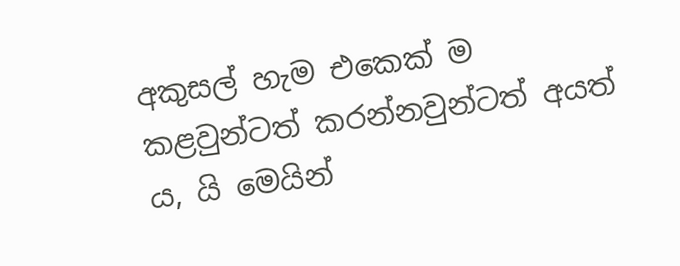අකුසල් හැම එකෙක් ම කළවුන්ටත් කරන්නවුන්ටත් අයත් ය, යි මෙයින්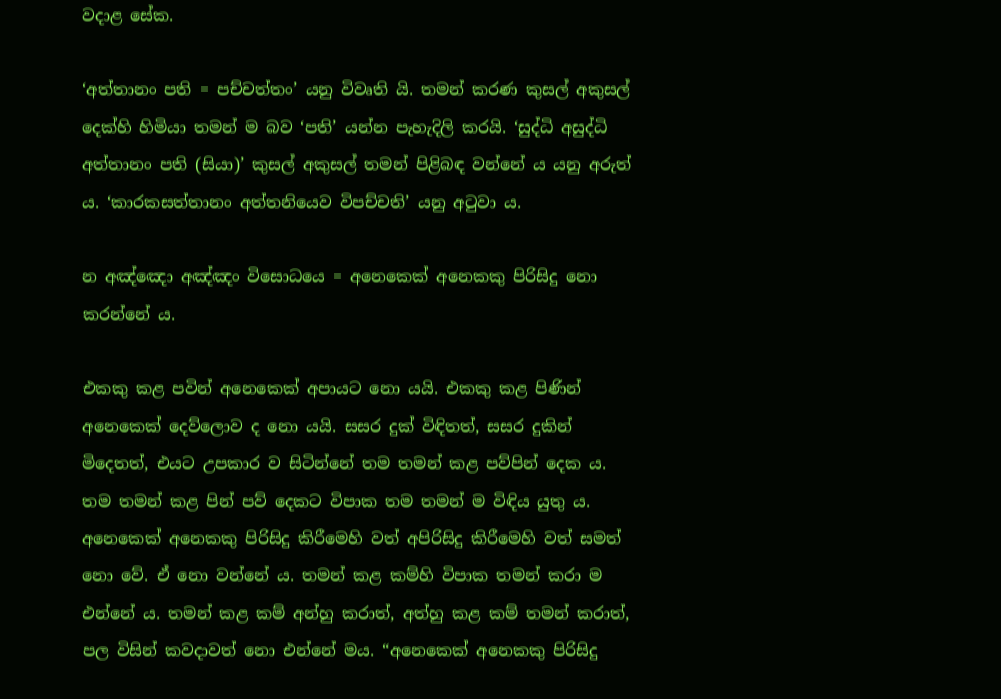වදාළ සේක.

‘අත්තානං පති = පච්චත්තං’ යනු විවෘති යි. තමන් කරණ කුසල් අකුසල් දෙක්හි හිමියා තමන් ම බව ‘පති’ යන්න පැහැදිලි කරයි. ‘සුද්ධි අසුද්ධි අත්තානං පති (සියා)’ කුසල් අකුසල් තමන් පිළිබඳ වන්නේ ය යනු අරුත් ය. ‘කාරකසත්තානං අත්තනියෙව විපච්චති’ යනු අටුවා ය.

න අඤ්ඤො අඤ්ඤං විසොධයෙ = අනෙකෙක් අනෙකකු පිරිසිදු නො කරන්නේ ය.

එකකු කළ පවින් අනෙකෙක් අපායට නො යයි. එකකු කළ පිණින් අනෙකෙක් දෙව්ලොව ද නො යයි. සසර දුක් විඳිතත්, සසර දුකින් මිදෙතත්, එයට උපකාර ව සිටින්නේ තම තමන් කළ පව්පින් දෙක ය. තම තමන් කළ පින් පව් දෙකට විපාක තම තමන් ම විඳිය යුතු ය. අනෙකෙක් අනෙකකු පිරිසිදු කිරීමෙහි වත් අපිරිසිදු කිරීමෙහි වත් සමත් නො වේ. ඒ නො වන්නේ ය. තමන් කළ කම්හි විපාක තමන් කරා ම එන්නේ ය. තමන් කළ කම් අන්හු කරාත්, අත්හු කළ කම් තමන් කරාත්, පල විසින් කවදාවත් නො එන්නේ මය. “අනෙකෙක් අනෙකකු පිරිසිදු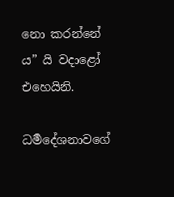නො කරන්නේ ය” යි වදාළෝ එහෙයිනි.

ධර්‍මදේශනාවගේ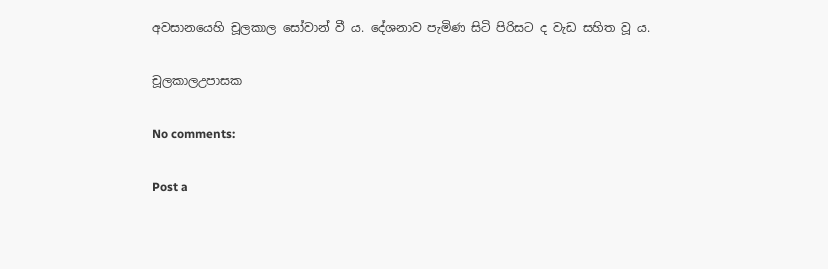අවසානයෙහි චූලකාල සෝවාන් වී ය. දේශනාව පැමිණ සිටි පිරිසට ද වැඩ සහිත වූ ය.

චූලකාලඋපාසක

No comments:

Post a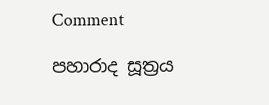Comment

පහාරාද සූත්‍රය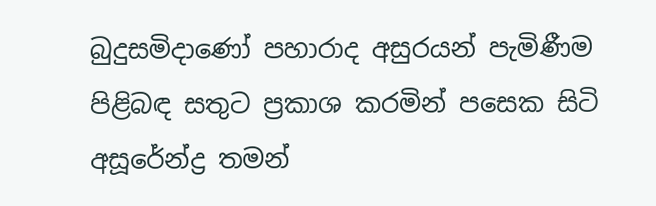බුදුසමිදාණෝ පහාරාද අසුරයන් පැමිණීම පිළිබඳ සතුට ප්‍රකාශ කරමින් පසෙක සිටි අසූරේන්ද්‍ර තමන්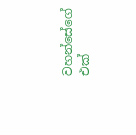වහන්සේගේ එක්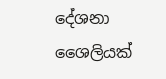දේශනා ශෛලියක්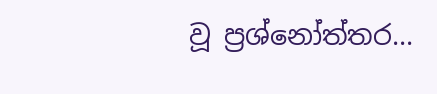වූ ප්‍රශ්නෝත්තර...